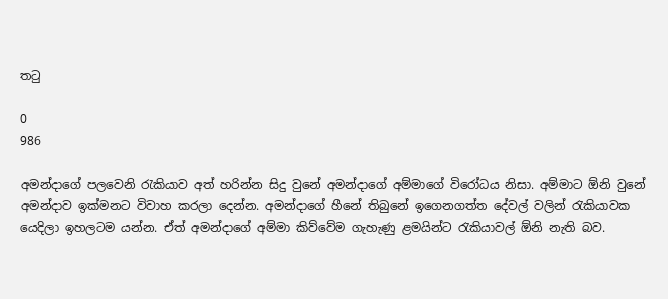තටු

0
986

අමන්දාගේ පලවෙනි රැකියාව අත් හරින්න සිදු වුනේ අමන්දාගේ අම්මාගේ විරෝධය නිසා. අම්මාට ඕනි වුනේ අමන්දාව ඉක්මනට විවාහ කරලා දෙන්න. අමන්දාගේ හීනේ තිබුනේ ඉගෙනගත්ත දේවල් වලින් රැකියාවක යෙදිලා ඉහලටම යන්න. ඒත් අමන්දාගේ අම්මා කිව්වේම ගැහැණු ළමයින්‍ට රැකියාවල් ඕනි නැති බව.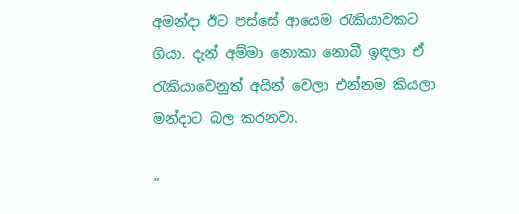අමන්දා ඊට පස්සේ ආයෙම රැකියාවකට ගියා. දැන් අම්මා නොකා නොබී ඉඳලා ඒ රැකියාවෙනුත් අයින් වෙලා එන්නම කියලා මන්දාට බල කරනවා.

”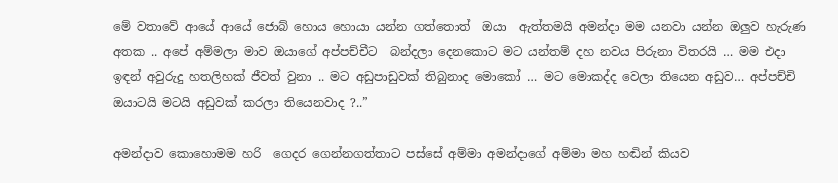මේ වතාවේ ආයේ ආයේ ජොබ් හොය හොයා යන්න ගත්තොත්  ඔයා  ඇත්තමයි අමන්දා මම යනවා යන්න ඔලුව හැරුණ අතක .. අපේ අම්මලා මාව ඔයාගේ අප්පච්චීට  බන්දලා දෙනකොට මට යන්තම් දහ නවය පිරුනා විතරයි … මම එදා ඉඳන් අවුරුදු හතලිහක් ජීවත් වුනා .. මට අඩුපාඩුවක් තිබුනාද මොකෝ … මට මොකද්ද වෙලා තියෙන අඩුව… අප්පච්චි ඔයාටයි මටයි අඩුවක් කරලා තියෙනවාද ?..”

අමන්දාව කොහොමම හරි  ගෙදර ගෙන්නගත්තාට පස්සේ අම්මා අමන්දාගේ අම්මා මහ හඬින් කියව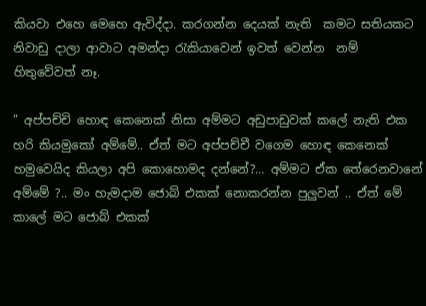කියවා එහෙ මෙහෙ ඇවිද්දා. කරගන්න දෙයක් නැති  කමට සතියකට නිවාඩු දාලා ආවාට අමන්දා රැකියාවෙන් ඉවත් වෙන්න  නම් හිතුවේවත් නෑ.

” අප්පච්චි හොඳ කෙනෙක් නිසා අම්මට අඩුපාඩුවක් කලේ නැති එක හරි කියමුකෝ අම්මේ.. ඒත් මට අප්පච්චී වගෙම හොඳ කෙනෙක් හමුවෙයිද කියලා අපි කොහොමද දන්නේ?… අම්මට ඒක තේරෙනවානේ අම්මේ ?.. මං හැමදාම ජොබ් එකක් නොකරන්න පුලුවන් .. ඒත් මේ කාලේ මට ජොබ් එකක්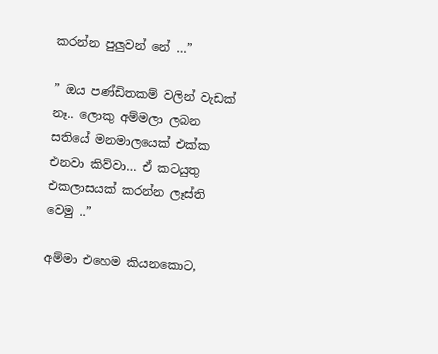කරන්න පුලුවන් නේ …”

” ඔය පණ්ඩිතකම් වලින් වැඩක් නෑ.. ලොකු අම්මලා ලබන සතියේ මනමාලයෙක් එක්ක එනවා කිව්වා… ඒ කටයුතු එකලාසයක් කරන්න ලෑස්ති වෙමු ..”

අම්මා එහෙම කියනකොට,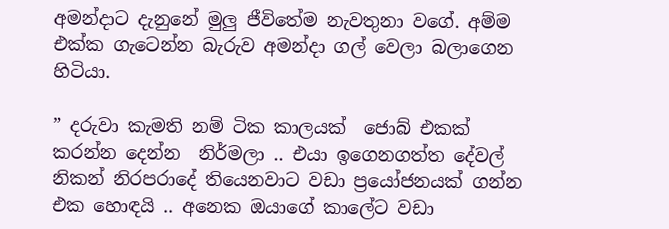අමන්දාට දැනුනේ මුලු ජීවිතේම නැවතුනා වගේ. අම්ම එක්ක ගැටෙන්න බැරුව අමන්දා ගල් වෙලා බලාගෙන හිටියා.

” දරුවා කැමති නම් ටික කාලයක්  ජොබ් එකක් කරන්න දෙන්න  නිර්මලා .. එයා ඉගෙනගත්ත දේවල් නිකන් නිරපරාදේ තියෙනවාට වඩා ප්‍රයෝජනයක් ගන්න එක හොඳයි .. අනෙක ඔයාගේ කාලේට වඩා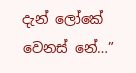දැන් ලෝකේ වෙනස් නේ…”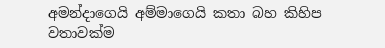අමන්දාගෙයි අම්මාගෙයි කතා බහ කිහිප වතාවක්ම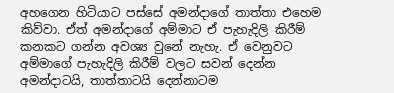අහගෙන හිටියාට පස්සේ අමන්දාගේ තාත්තා එහෙම කිව්වා. ඒත් අමන්දාගේ අම්මාට ඒ පැහැදිලි කිරීම් කනකට ගන්න අවශ්‍ය වුනේ නැහැ. ඒ වෙනුවට අම්මාගේ පැහැදිලි කිරීම් වලට සවන් දෙන්න අමන්දාටයි, තාත්තාටයි දෙන්නාටම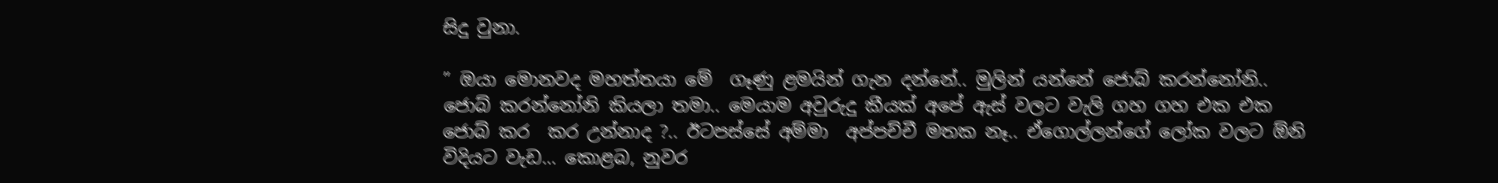සිදු වුනා.

” ඔයා මොනවද මහත්තයා මේ  ගෑණු ළමයින් ගැන දන්නේ.. මුලින් යන්නේ ජොබ් කරන්නෝනි.. ජොබ් කරන්නෝනි කියලා තමා.. මෙයාම අවුරුදු කීයක් අපේ ඇස් වලට වැලි ගහ ගහ එක එක ජොබ් කර  කර උන්නාද ?.. ඊටපස්සේ අම්මා  අප්පච්චී මතක නෑ.. ඒගොල්ලන්ගේ ලෝක වලට ඕනි විදියට වැඩ… කොළබ, නුවර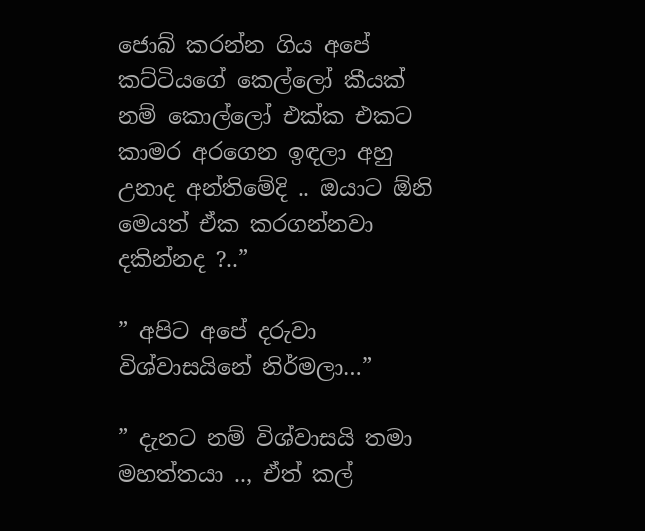ජොබ් කරන්න ගිය අපේ කට්ටියගේ කෙල්ලෝ කීයක් නම් කොල්ලෝ එක්ක එකට කාමර අරගෙන ඉඳලා අහු උනාද අන්තිමේදි .. ඔයාට ඕනි මෙයත් ඒක කරගන්නවා දකින්නද ?..”

” අපිට අපේ දරුවා විශ්වාසයිනේ නිර්මලා…”

” දැනට නම් විශ්වාසයි තමා මහත්තයා .., ඒත් කල්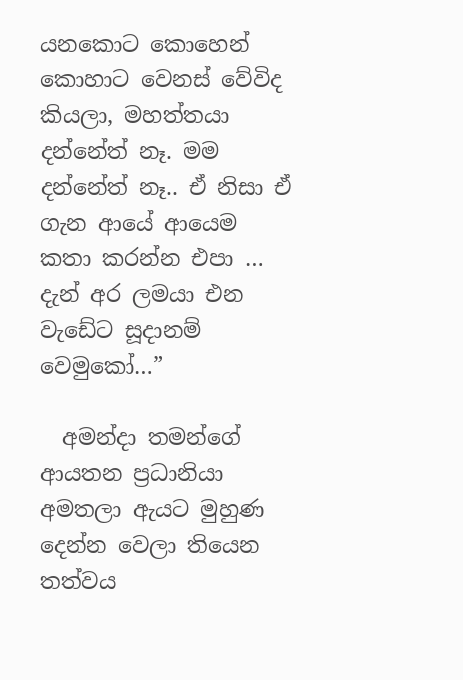යනකොට කොහෙන් කොහාට වෙනස් වේවිද කියලා, මහත්තයා දන්නේත් නෑ. මම දන්නේත් නෑ.. ඒ නිසා ඒ ගැන ආයේ ආයෙම කතා කරන්න එපා … දැන් අර ලමයා එන වැඩේට සූදානම් වෙමුකෝ…”

  අමන්දා තමන්ගේ ආයතන ප්‍රධානියා අමතලා ඇයට මුහුණ  දෙන්න වෙලා තියෙන තත්වය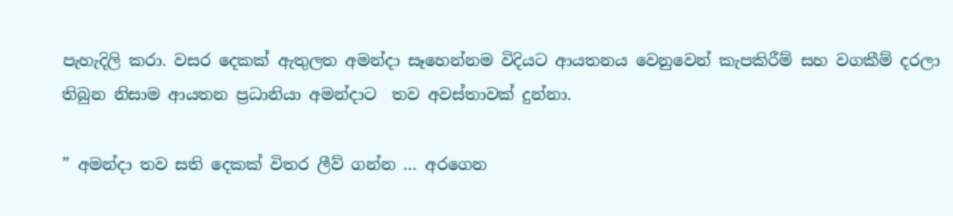පැහැදිලි කරා. වසර දෙකක් ඇතුලත අමන්දා සෑහෙන්නම විදියට ආයතනය වෙනුවෙන් කැපකිරීම් සහ වගකීම් දරලා තිබුන නිසාම ආයතන ප්‍රධානියා අමන්දාට  තව අවස්තාවක් දුන්නා.

” අමන්දා තව සති දෙකක් විතර ලීව් ගන්න … අරගෙන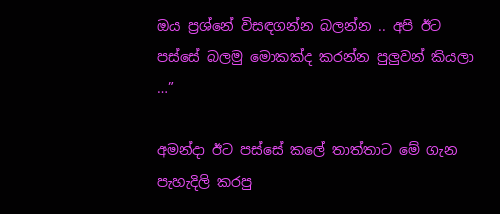ඔය ප්‍රශ්නේ විසඳගන්න බලන්න .. අපි ඊට පස්සේ බලමු මොකක්ද කරන්න පුලුවන් කියලා …”

අමන්දා ඊට පස්සේ කලේ තාත්තාට මේ ගැන පැහැදිලි කරපු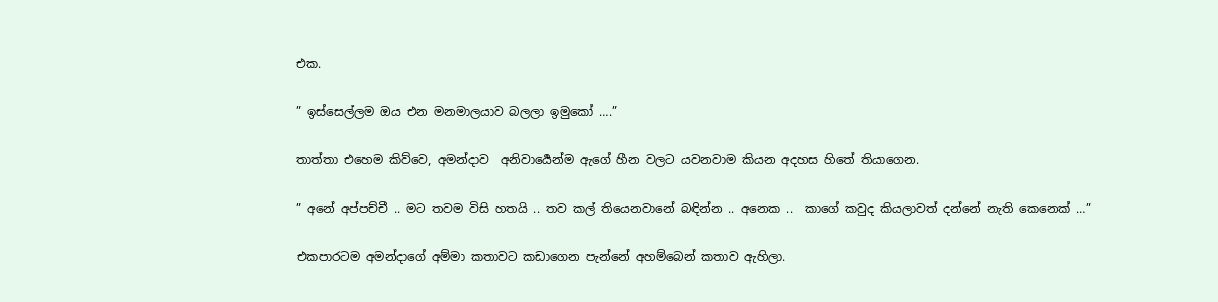එක.

” ඉස්සෙල්ලම ඔය එන මනමාලයාව බලලා ඉමුකෝ ….”

තාත්තා එහෙම කිව්වෙ, අමන්දාව  අනිවාර්‍යෙන්ම ඇගේ හීන වලට යවනවාම කියන අදහස හිතේ තියාගෙන.

” අනේ අප්පච්චී .. මට තවම විසි හතයි .. තව කල් තියෙනවානේ බඳින්න .. අනෙක ..  කාගේ කවුද කියලාවත් දන්නේ නැති කෙනෙක් …”

එකපාරටම අමන්දාගේ අම්මා කතාවට කඩාගෙන පැන්නේ අහම්බෙන් කතාව ඇහිලා.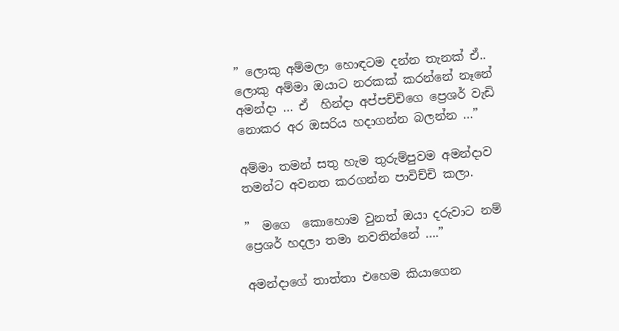” ලොකු අම්මලා හොඳටම දන්න තැනක් ඒ.. ලොකු අම්මා ඔයාට නරකක් කරන්නේ නෑනේ අමන්දා … ඒ  හින්දා අප්පච්චිගෙ ප්‍රෙශර් වැඩි නොකර අර ඔසරිය හදාගන්න බලන්න …”

අම්මා තමන් සතු හැම තුරුම්පුවම අමන්දාව තමන්ට අවනත කරගන්න පාවිච්චි කලා.

”  මගෙ  කොහොම වුනත් ඔයා දරුවාට නම් ප්‍රෙශර් හදලා තමා නවතින්නේ ….”

අමන්දාගේ තාත්තා එහෙම කියාගෙන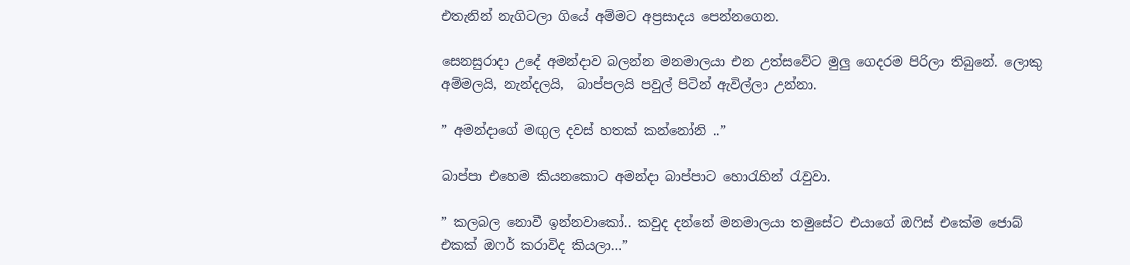එතැනින් නැගිටලා ගියේ අම්මට අප්‍රසාදය පෙන්නගෙන.

සෙනසුරාදා උදේ අමන්දාව බලන්න මනමාලයා එන උත්සවේට මුලු ගෙදරම පිරිලා තිබුනේ. ලොකු අම්මලයි, නැන්දලයි,  බාප්පලයි පවුල් පිටින් ඇවිල්ලා උන්නා.

” අමන්දාගේ මඟුල දවස් හතක් කන්නෝනි ..”

බාප්පා එහෙම කියනකොට අමන්දා බාප්පාට හොරැහින් රැවුවා.

” කලබල නොවී ඉන්නවාකෝ.. කවුද දන්නේ මනමාලයා තමුසේට එයාගේ ඔෆිස් එකේම ජොබ් එකක් ඔෆර් කරාවිද කියලා…”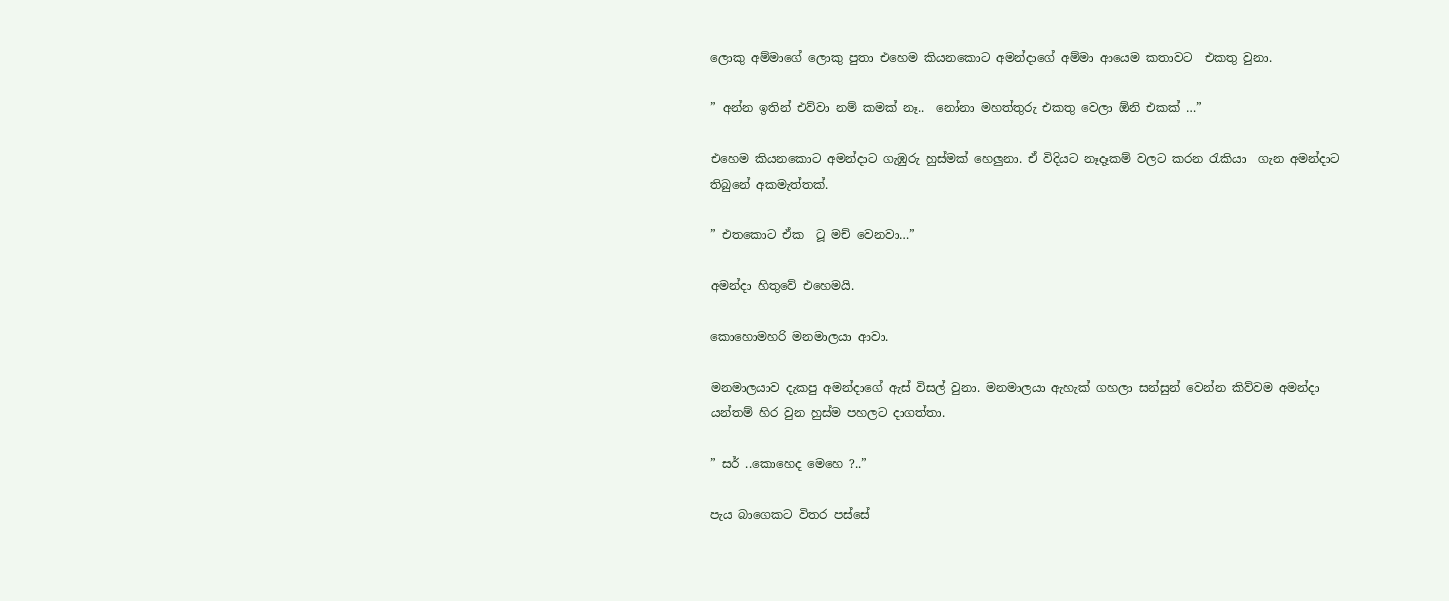ලොකු අම්මාගේ ලොකු පුතා එහෙම කියනකොට අමන්දාගේ අම්මා ආයෙම කතාවට  එකතු වුනා.

” අන්න ඉතින් එව්වා නම් කමක් නෑ..  නෝනා මහත්තුරු එකතු වෙලා ඕනි එකක් …”

එහෙම කියනකොට අමන්දාට ගැඹුරු හුස්මක් හෙලුනා. ඒ විදියට නෑදෑකම් වලට කරන රැකියා  ගැන අමන්දාට තිබුනේ අකමැත්තක්.

” එතකොට ඒක  ටූ මච් වෙනවා…”

අමන්දා හිතුවේ එහෙමයි.

කොහොමහරි මනමාලයා ආවා.

මනමාලයාව දැකපු අමන්දාගේ ඇස් විසල් වුනා. මනමාලයා ඇහැක් ගහලා සන්සුන් වෙන්න කිව්වම අමන්දා යන්තම් හිර වුන හුස්ම පහලට දාගත්තා.

” සර් ..කොහෙද මෙහෙ ?..”

පැය බාගෙකට විතර පස්සේ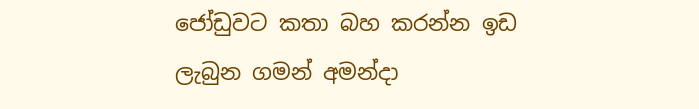ජෝඩුවට කතා බහ කරන්න ඉඩ ලැබුන ගමන් අමන්දා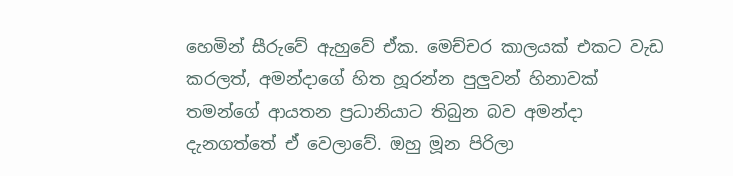හෙමින් සීරුවේ ඇහුවේ ඒක. මෙච්චර කාලයක් එකට වැඩ කරලත්, අමන්දාගේ හිත හූරන්න පුලුවන් හිනාවක් තමන්ගේ ආයතන ප්‍රධානියාට තිබුන බව අමන්දා දැනගත්තේ ඒ වෙලාවේ. ඔහු මූන පිරිලා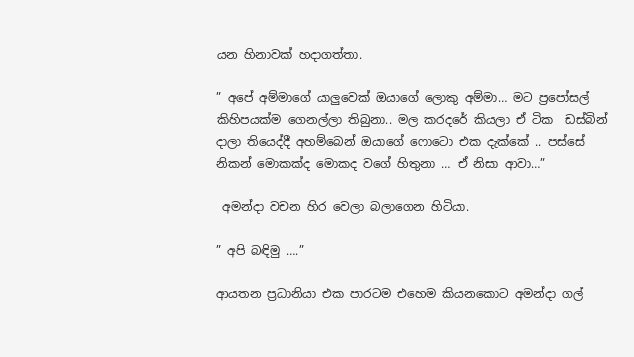යන හිනාවක් හදාගත්තා.

” අපේ අම්මාගේ යාලුවෙක් ඔයාගේ ලොකු අම්මා… මට ප්‍රපෝසල් කිහිපයක්ම ගෙනල්ලා තිබුනා.. මල කරදරේ කියලා ඒ ටික  ඩස්බින් දාලා තියෙද්දී අහම්බෙන් ඔයාගේ ෆොටො එක දැක්කේ .. පස්සේ නිකන් මොකක්ද මොකද වගේ හිතුනා … ඒ නිසා ආවා…”

 අමන්දා වචන හිර වෙලා බලාගෙන හිටියා.

” අපි බඳිමු ….”

ආයතන ප්‍රධානියා එක පාරටම එහෙම කියනකොට අමන්දා ගල්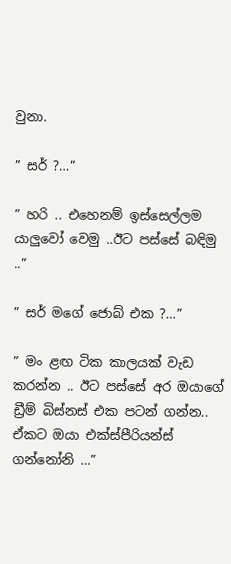වුනා.

” සර් ?…”

” හරි .. එහෙනම් ඉස්සෙල්ලම යාලුවෝ වෙමු ..ඊට පස්සේ බඳිමු ..”

” සර් මගේ ජොබ් එක ?…”

” මං ළඟ ටික කාලයක් වැඩ කරන්න .. ඊට පස්සේ අර ඔයාගේ ඩ්‍රීම් බිස්නස් එක පටන් ගන්න.. ඒකට ඔයා එක්ස්පීරියන්ස් ගන්නෝනි …”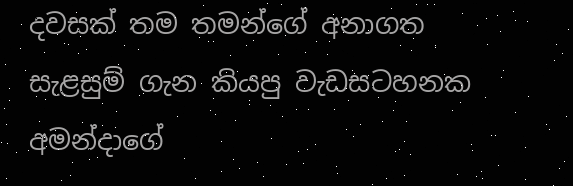දවසක් තම තමන්ගේ අනාගත සැළසුම් ගැන කියපු වැඩසටහනක අමන්දාගේ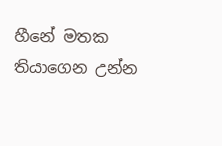හීනේ මතක තියාගෙන උන්න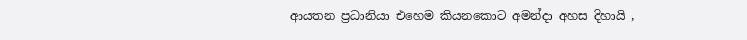ආයතන ප්‍රධානියා එහෙම කියනකොට අමන්දා අහස දිහායි ,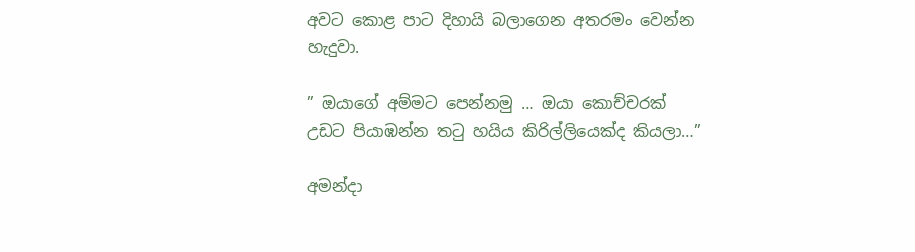අවට කොළ පාට දිහායි බලාගෙන අතරමං වෙන්න හැදුවා.

” ඔයාගේ අම්මට පෙන්නමු … ඔයා කොච්චරක් උඩට පියාඹන්න තටු හයිය කිරිල්ලියෙක්ද කියලා…”

අමන්දා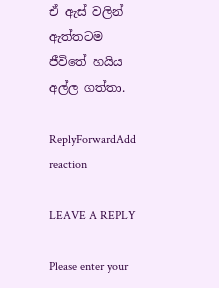ඒ ඇස් වලින් ඇත්තටම ජීවිතේ හයිය අල්ල ගත්තා.

ReplyForwardAdd reaction

LEAVE A REPLY

Please enter your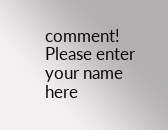comment!
Please enter your name here